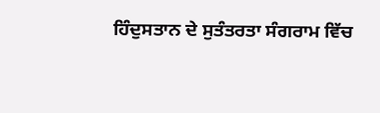ਹਿੰਦੁਸਤਾਨ ਦੇ ਸੁਤੰਤਰਤਾ ਸੰਗਰਾਮ ਵਿੱਚ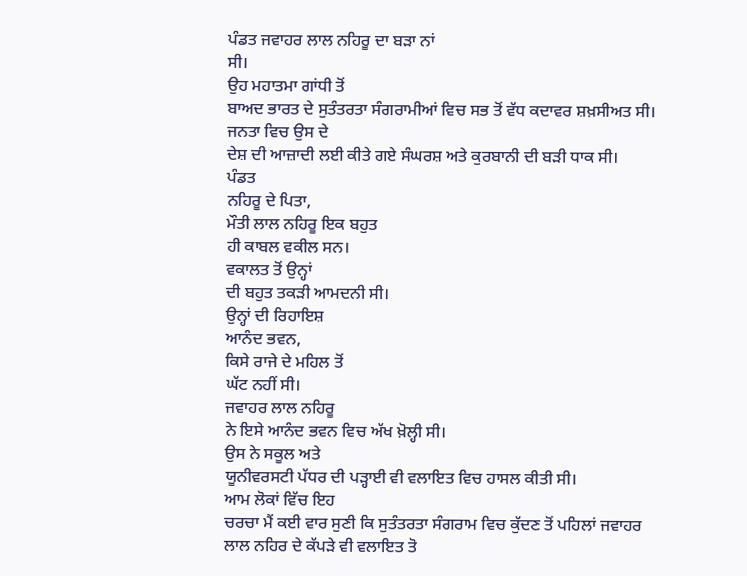ਪੰਡਤ ਜਵਾਹਰ ਲਾਲ ਨਹਿਰੂ ਦਾ ਬੜਾ ਨਾਂ
ਸੀ।
ਉਹ ਮਹਾਤਮਾ ਗਾਂਧੀ ਤੋਂ
ਬਾਅਦ ਭਾਰਤ ਦੇ ਸੁਤੰਤਰਤਾ ਸੰਗਰਾਮੀਆਂ ਵਿਚ ਸਭ ਤੋਂ ਵੱਧ ਕਦਾਵਰ ਸ਼ਖ਼ਸੀਅਤ ਸੀ।
ਜਨਤਾ ਵਿਚ ਉਸ ਦੇ
ਦੇਸ਼ ਦੀ ਆਜ਼ਾਦੀ ਲਈ ਕੀਤੇ ਗਏ ਸੰਘਰਸ਼ ਅਤੇ ਕੁਰਬਾਨੀ ਦੀ ਬੜੀ ਧਾਕ ਸੀ।
ਪੰਡਤ
ਨਹਿਰੂ ਦੇ ਪਿਤਾ,
ਮੌਤੀ ਲਾਲ ਨਹਿਰੂ ਇਕ ਬਹੁਤ
ਹੀ ਕਾਬਲ ਵਕੀਲ ਸਨ।
ਵਕਾਲਤ ਤੋਂ ਉਨ੍ਹਾਂ
ਦੀ ਬਹੁਤ ਤਕੜੀ ਆਮਦਨੀ ਸੀ।
ਉਨ੍ਹਾਂ ਦੀ ਰਿਹਾਇਸ਼
ਆਨੰਦ ਭਵਨ,
ਕਿਸੇ ਰਾਜੇ ਦੇ ਮਹਿਲ ਤੋਂ
ਘੱਟ ਨਹੀਂ ਸੀ।
ਜਵਾਹਰ ਲਾਲ ਨਹਿਰੂ
ਨੇ ਇਸੇ ਆਨੰਦ ਭਵਨ ਵਿਚ ਅੱਖ ਖ਼ੋਲ੍ਹੀ ਸੀ।
ਉਸ ਨੇ ਸਕੂਲ ਅਤੇ
ਯੂਨੀਵਰਸਟੀ ਪੱਧਰ ਦੀ ਪੜ੍ਹਾਈ ਵੀ ਵਲਾਇਤ ਵਿਚ ਹਾਸਲ ਕੀਤੀ ਸੀ।
ਆਮ ਲੋਕਾਂ ਵਿੱਚ ਇਹ
ਚਰਚਾ ਮੈਂ ਕਈ ਵਾਰ ਸੁਣੀ ਕਿ ਸੁਤੰਤਰਤਾ ਸੰਗਰਾਮ ਵਿਚ ਕੁੱਦਣ ਤੋਂ ਪਹਿਲਾਂ ਜਵਾਹਰ
ਲਾਲ ਨਹਿਰ ਦੇ ਕੱਪੜੇ ਵੀ ਵਲਾਇਤ ਤੋ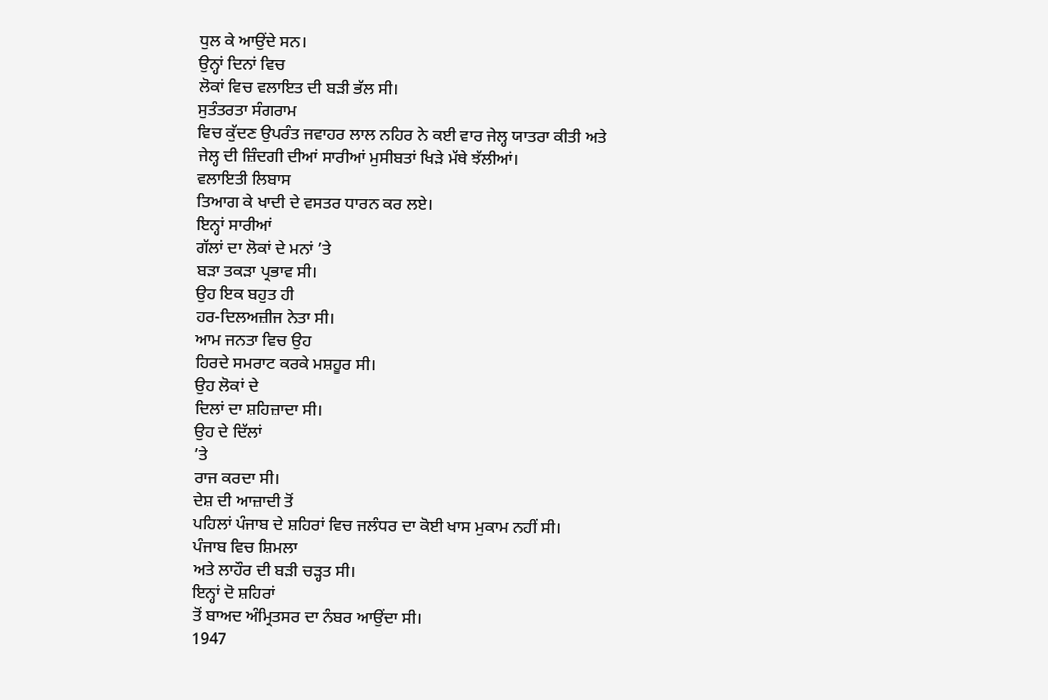ਧੁਲ ਕੇ ਆਉਂਦੇ ਸਨ।
ਉਨ੍ਹਾਂ ਦਿਨਾਂ ਵਿਚ
ਲੋਕਾਂ ਵਿਚ ਵਲਾਇਤ ਦੀ ਬੜੀ ਭੱਲ ਸੀ।
ਸੁਤੰਤਰਤਾ ਸੰਗਰਾਮ
ਵਿਚ ਕੁੱਦਣ ਉਪਰੰਤ ਜਵਾਹਰ ਲਾਲ ਨਹਿਰ ਨੇ ਕਈ ਵਾਰ ਜੇਲ੍ਹ ਯਾਤਰਾ ਕੀਤੀ ਅਤੇ
ਜੇਲ੍ਹ ਦੀ ਜ਼ਿੰਦਗੀ ਦੀਆਂ ਸਾਰੀਆਂ ਮੁਸੀਬਤਾਂ ਖਿੜੇ ਮੱਥੇ ਝੱਲੀਆਂ।
ਵਲਾਇਤੀ ਲਿਬਾਸ
ਤਿਆਗ ਕੇ ਖਾਦੀ ਦੇ ਵਸਤਰ ਧਾਰਨ ਕਰ ਲਏ।
ਇਨ੍ਹਾਂ ਸਾਰੀਆਂ
ਗੱਲਾਂ ਦਾ ਲੋਕਾਂ ਦੇ ਮਨਾਂ ’ਤੇ
ਬੜਾ ਤਕੜਾ ਪ੍ਰਭਾਵ ਸੀ।
ਉਹ ਇਕ ਬਹੁਤ ਹੀ
ਹਰ-ਦਿਲਅਜ਼ੀਜ ਨੇਤਾ ਸੀ।
ਆਮ ਜਨਤਾ ਵਿਚ ਉਹ
ਹਿਰਦੇ ਸਮਰਾਟ ਕਰਕੇ ਮਸ਼ਹੂਰ ਸੀ।
ਉਹ ਲੋਕਾਂ ਦੇ
ਦਿਲਾਂ ਦਾ ਸ਼ਹਿਜ਼ਾਦਾ ਸੀ।
ਉਹ ਦੇ ਦਿੱਲਾਂ
’ਤੇ
ਰਾਜ ਕਰਦਾ ਸੀ।
ਦੇਸ਼ ਦੀ ਆਜ਼ਾਦੀ ਤੋਂ
ਪਹਿਲਾਂ ਪੰਜਾਬ ਦੇ ਸ਼ਹਿਰਾਂ ਵਿਚ ਜਲੰਧਰ ਦਾ ਕੋਈ ਖਾਸ ਮੁਕਾਮ ਨਹੀਂ ਸੀ।
ਪੰਜਾਬ ਵਿਚ ਸ਼ਿਮਲਾ
ਅਤੇ ਲਾਹੌਰ ਦੀ ਬੜੀ ਚੜ੍ਹਤ ਸੀ।
ਇਨ੍ਹਾਂ ਦੋ ਸ਼ਹਿਰਾਂ
ਤੋਂ ਬਾਅਦ ਅੰਮ੍ਰਿਤਸਰ ਦਾ ਨੰਬਰ ਆਉਂਦਾ ਸੀ।
1947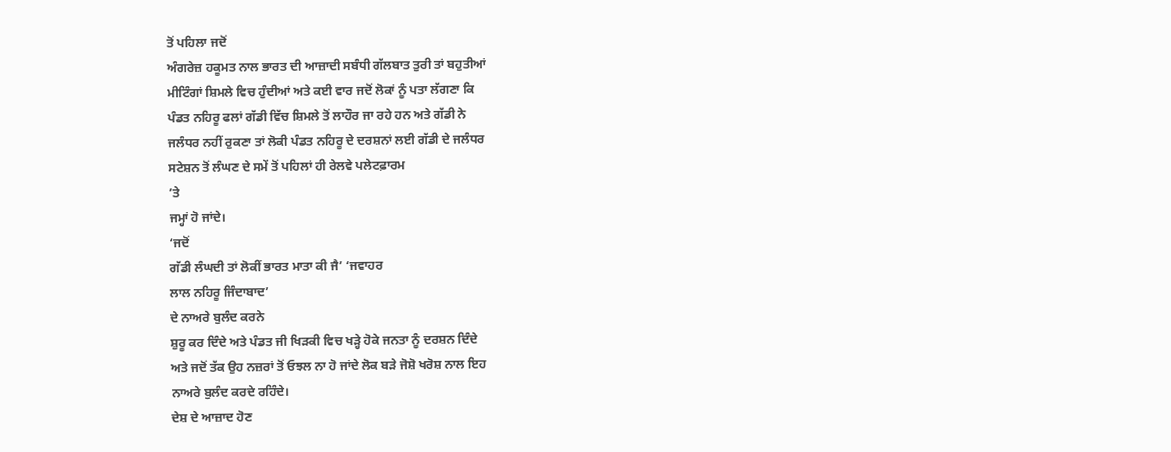ਤੋਂ ਪਹਿਲਾ ਜਦੋਂ
ਅੰਗਰੇਜ਼ ਹਕੂਮਤ ਨਾਲ ਭਾਰਤ ਦੀ ਆਜ਼ਾਦੀ ਸਬੰਧੀ ਗੱਲਬਾਤ ਤੁਰੀ ਤਾਂ ਬਹੁਤੀਆਂ
ਮੀਟਿੰਗਾਂ ਸ਼ਿਮਲੇ ਵਿਚ ਹੁੰਦੀਆਂ ਅਤੇ ਕਈ ਵਾਰ ਜਦੋਂ ਲੋਕਾਂ ਨੂੰ ਪਤਾ ਲੱਗਣਾ ਕਿ
ਪੰਡਤ ਨਹਿਰੂ ਫਲਾਂ ਗੱਡੀ ਵਿੱਚ ਸ਼ਿਮਲੇ ਤੋਂ ਲਾਹੌਰ ਜਾ ਰਹੇ ਹਨ ਅਤੇ ਗੱਡੀ ਨੇ
ਜਲੰਧਰ ਨਹੀਂ ਰੁਕਣਾ ਤਾਂ ਲੋਕੀ ਪੰਡਤ ਨਹਿਰੂ ਦੇ ਦਰਸ਼ਨਾਂ ਲਈ ਗੱਡੀ ਦੇ ਜਲੰਧਰ
ਸਟੇਸ਼ਨ ਤੋਂ ਲੰਘਣ ਦੇ ਸਮੇਂ ਤੋਂ ਪਹਿਲਾਂ ਹੀ ਰੇਲਵੇ ਪਲੇਟਫ਼ਾਰਮ
’ਤੇ
ਜਮ੍ਹਾਂ ਹੋ ਜਾਂਦੇ।
‘ਜਦੋਂ
ਗੱਡੀ ਲੰਘਦੀ ਤਾਂ ਲੋਕੀਂ ਭਾਰਤ ਮਾਤਾ ਕੀ ਜੈ’ ‘ਜਵਾਹਰ
ਲਾਲ ਨਹਿਰੂ ਜਿੰਦਾਬਾਦ’
ਦੇ ਨਾਅਰੇ ਬੁਲੰਦ ਕਰਨੇ
ਸ਼ੁਰੂ ਕਰ ਦਿੰਦੇ ਅਤੇ ਪੰਡਤ ਜੀ ਖਿੜਕੀ ਵਿਚ ਖੜ੍ਹੇ ਹੋਕੇ ਜਨਤਾ ਨੂੰ ਦਰਸ਼ਨ ਦਿੰਦੇ
ਅਤੇ ਜਦੋਂ ਤੱਕ ਉਹ ਨਜ਼ਰਾਂ ਤੋਂ ਓਝਲ ਨਾ ਹੋ ਜਾਂਦੇ ਲੋਕ ਬੜੇ ਜੋਸ਼ੋ ਖਰੋਸ਼ ਨਾਲ ਇਹ
ਨਾਅਰੇ ਬੁਲੰਦ ਕਰਦੇ ਰਹਿੰਦੇ।
ਦੇਸ਼ ਦੇ ਆਜ਼ਾਦ ਹੋਣ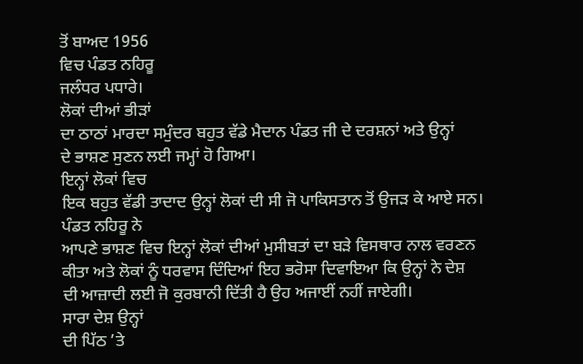ਤੋਂ ਬਾਅਦ 1956
ਵਿਚ ਪੰਡਤ ਨਹਿਰੂ
ਜਲੰਧਰ ਪਧਾਰੇ।
ਲੋਕਾਂ ਦੀਆਂ ਭੀੜਾਂ
ਦਾ ਠਾਠਾਂ ਮਾਰਦਾ ਸਮੁੰਦਰ ਬਹੁਤ ਵੱਡੇ ਮੈਦਾਨ ਪੰਡਤ ਜੀ ਦੇ ਦਰਸ਼ਨਾਂ ਅਤੇ ਉਨ੍ਹਾਂ
ਦੇ ਭਾਸ਼ਣ ਸੁਣਨ ਲਈ ਜਮ੍ਹਾਂ ਹੋ ਗਿਆ।
ਇਨ੍ਹਾਂ ਲੋਕਾਂ ਵਿਚ
ਇਕ ਬਹੁਤ ਵੱਡੀ ਤਾਦਾਦ ਉਨ੍ਹਾਂ ਲੋਕਾਂ ਦੀ ਸੀ ਜੋ ਪਾਕਿਸਤਾਨ ਤੋਂ ਉਜੜ ਕੇ ਆਏ ਸਨ।
ਪੰਡਤ ਨਹਿਰੂ ਨੇ
ਆਪਣੇ ਭਾਸ਼ਣ ਵਿਚ ਇਨ੍ਹਾਂ ਲੋਕਾਂ ਦੀਆਂ ਮੁਸੀਬਤਾਂ ਦਾ ਬੜੇ ਵਿਸਥਾਰ ਨਾਲ ਵਰਣਨ
ਕੀਤਾ ਅਤੇ ਲੋਕਾਂ ਨੂੰ ਧਰਵਾਸ ਦਿੰਦਿਆਂ ਇਹ ਭਰੋਸਾ ਦਿਵਾਇਆ ਕਿ ਉਨ੍ਹਾਂ ਨੇ ਦੇਸ਼
ਦੀ ਆਜ਼ਾਦੀ ਲਈ ਜੋ ਕੁਰਬਾਨੀ ਦਿੱਤੀ ਹੈ ਉਹ ਅਜਾਈਂ ਨਹੀਂ ਜਾਏਗੀ।
ਸਾਰਾ ਦੇਸ਼ ਉਨ੍ਹਾਂ
ਦੀ ਪਿੱਠ ’ਤੇ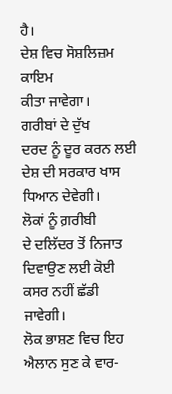ਹੈ।
ਦੇਸ਼ ਵਿਚ ਸੋਸ਼ਲਿਜ਼ਮ ਕਾਇਮ
ਕੀਤਾ ਜਾਵੇਗਾ।
ਗਰੀਬਾਂ ਦੇ ਦੁੱਖ
ਦਰਦ ਨੂੰ ਦੂਰ ਕਰਨ ਲਈ ਦੇਸ਼ ਦੀ ਸਰਕਾਰ ਖਾਸ ਧਿਆਨ ਦੇਵੇਗੀ।
ਲੋਕਾਂ ਨੂੰ ਗ਼ਰੀਬੀ
ਦੇ ਦਲਿੱਦਰ ਤੋਂ ਨਿਜਾਤ ਦਿਵਾਉਣ ਲਈ ਕੋਈ ਕਸਰ ਨਹੀਂ ਛੱਡੀ ਜਾਵੇਗੀ।
ਲੋਕ ਭਾਸ਼ਣ ਵਿਚ ਇਹ
ਐਲਾਨ ਸੁਣ ਕੇ ਵਾਰ-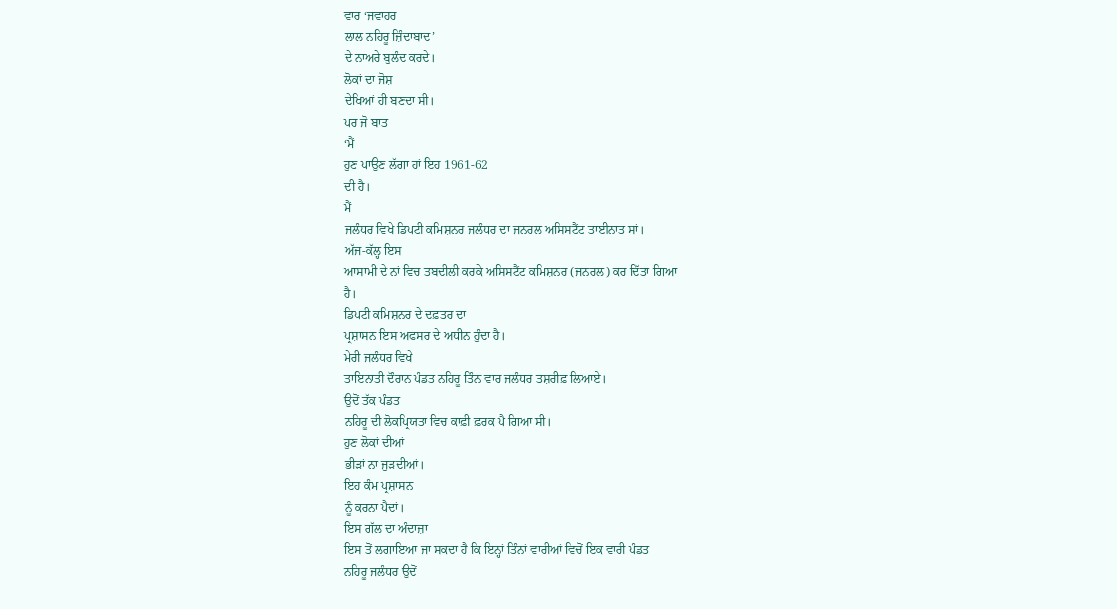ਵਾਰ ‘ਜਵਾਹਰ
ਲਾਲ ਨਹਿਰੂ ਜ਼ਿੰਦਾਬਾਦ’
ਦੇ ਨਾਅਰੇ ਬੁਲੰਦ ਕਰਦੇ।
ਲੋਕਾਂ ਦਾ ਜੋਸ਼
ਦੇਖਿਆਂ ਹੀ ਬਣਦਾ ਸੀ।
ਪਰ ਜੋ ਬਾਤ
‘ਮੈਂ
ਹੁਣ ਪਾਉਣ ਲੱਗਾ ਹਾਂ ਇਹ 1961-62
ਦੀ ਹੈ।
ਮੈਂ
ਜਲੰਧਰ ਵਿਖੇ ਡਿਪਟੀ ਕਮਿਸ਼ਨਰ ਜਲੰਧਰ ਦਾ ਜਨਰਲ ਅਸਿਸਟੈਂਟ ਤਾਈਨਾਤ ਸਾਂ।
ਅੱਜ-ਕੱਲ੍ਹ ਇਸ
ਆਸਾਮੀ ਦੇ ਨਾਂ ਵਿਚ ਤਬਦੀਲੀ ਕਰਕੇ ਅਸਿਸਟੈਂਟ ਕਮਿਸ਼ਨਰ (ਜਨਰਲ) ਕਰ ਦਿੱਤਾ ਗਿਆ
ਹੈ।
ਡਿਪਟੀ ਕਮਿਸ਼ਨਰ ਦੇ ਦਫ਼ਤਰ ਦਾ
ਪ੍ਰਸ਼ਾਸਨ ਇਸ ਅਫਸਰ ਦੇ ਅਧੀਨ ਹੁੰਦਾ ਹੈ।
ਮੇਰੀ ਜਲੰਧਰ ਵਿਖੇ
ਤਾਇਨਾਤੀ ਦੌਰਾਨ ਪੰਡਤ ਨਹਿਰੂ ਤਿੰਨ ਵਾਰ ਜਲੰਧਰ ਤਸ਼ਰੀਫ਼ ਲਿਆਏ।
ਉਦੋਂ ਤੱਕ ਪੰਡਤ
ਨਹਿਰੂ ਦੀ ਲੋਕਪ੍ਰਿਯਤਾ ਵਿਚ ਕਾਫ਼ੀ ਫ਼ਰਕ ਪੈ ਗਿਆ ਸੀ।
ਹੁਣ ਲੋਕਾਂ ਦੀਆਂ
ਭੀੜਾਂ ਨਾ ਜੁੜਦੀਆਂ।
ਇਹ ਕੰਮ ਪ੍ਰਸ਼ਾਸਨ
ਨੂੰ ਕਰਨਾ ਪੈਦਾਂ।
ਇਸ ਗੱਲ ਦਾ ਅੰਦਾਜ਼ਾ
ਇਸ ਤੋਂ ਲਗਾਇਆ ਜਾ ਸਕਦਾ ਹੈ ਕਿ ਇਨ੍ਹਾਂ ਤਿੰਨਾਂ ਵਾਰੀਆਂ ਵਿਚੋਂ ਇਕ ਵਾਰੀ ਪੰਡਤ
ਨਹਿਰੂ ਜਲੰਧਰ ਉਦੋਂ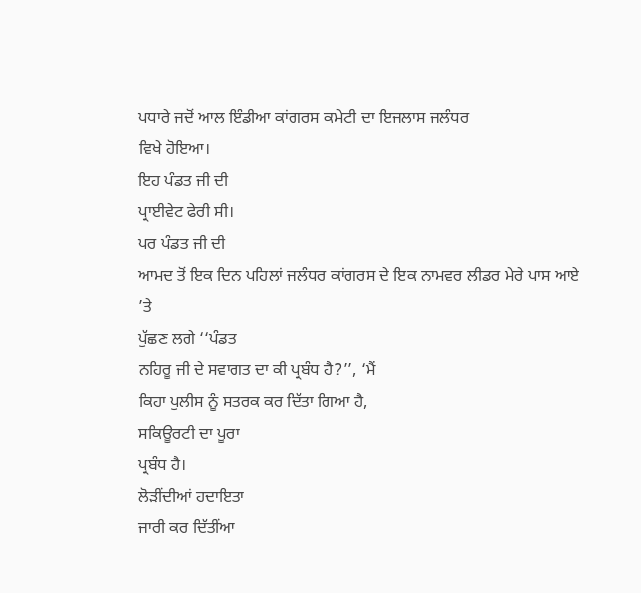ਪਧਾਰੇ ਜਦੋਂ ਆਲ ਇੰਡੀਆ ਕਾਂਗਰਸ ਕਮੇਟੀ ਦਾ ਇਜਲਾਸ ਜਲੰਧਰ
ਵਿਖੇ ਹੋਇਆ।
ਇਹ ਪੰਡਤ ਜੀ ਦੀ
ਪ੍ਰਾਈਵੇਟ ਫੇਰੀ ਸੀ।
ਪਰ ਪੰਡਤ ਜੀ ਦੀ
ਆਮਦ ਤੋਂ ਇਕ ਦਿਨ ਪਹਿਲਾਂ ਜਲੰਧਰ ਕਾਂਗਰਸ ਦੇ ਇਕ ਨਾਮਵਰ ਲੀਡਰ ਮੇਰੇ ਪਾਸ ਆਏ
’ਤੇ
ਪੁੱਛਣ ਲਗੇ ‘‘ਪੰਡਤ
ਨਹਿਰੂ ਜੀ ਦੇ ਸਵਾਗਤ ਦਾ ਕੀ ਪ੍ਰਬੰਧ ਹੈ?’’, ‘ਮੈਂ
ਕਿਹਾ ਪੁਲੀਸ ਨੂੰ ਸਤਰਕ ਕਰ ਦਿੱਤਾ ਗਿਆ ਹੈ,
ਸਕਿਊਰਟੀ ਦਾ ਪੂਰਾ
ਪ੍ਰਬੰਧ ਹੈ।
ਲੋੜੀਂਦੀਆਂ ਹਦਾਇਤਾ
ਜਾਰੀ ਕਰ ਦਿੱਤੀਂਆ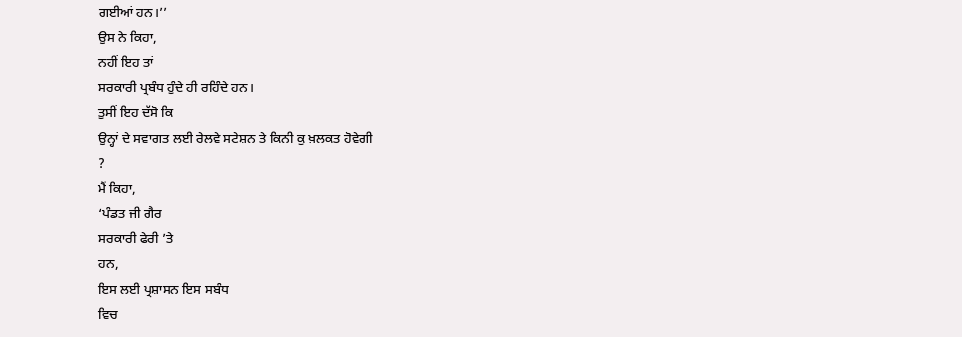ਗਈਆਂ ਹਨ।’’
ਉਸ ਨੇ ਕਿਹਾ,
ਨਹੀਂ ਇਹ ਤਾਂ
ਸਰਕਾਰੀ ਪ੍ਰਬੰਧ ਹੁੰਦੇ ਹੀ ਰਹਿੰਦੇ ਹਨ।
ਤੁਸੀਂ ਇਹ ਦੱਸੋ ਕਿ
ਉਨ੍ਹਾਂ ਦੇ ਸਵਾਗਤ ਲਈ ਰੇਲਵੇ ਸਟੇਸ਼ਨ ਤੇ ਕਿਨੀ ਕੁ ਖ਼ਲਕਤ ਹੋਵੇਗੀ
?
ਮੈਂ ਕਿਹਾ,
‘ਪੰਡਤ ਜੀ ਗੈਰ
ਸਰਕਾਰੀ ਫੇਰੀ ’ਤੇ
ਹਨ,
ਇਸ ਲਈ ਪ੍ਰਸ਼ਾਸਨ ਇਸ ਸਬੰਧ
ਵਿਚ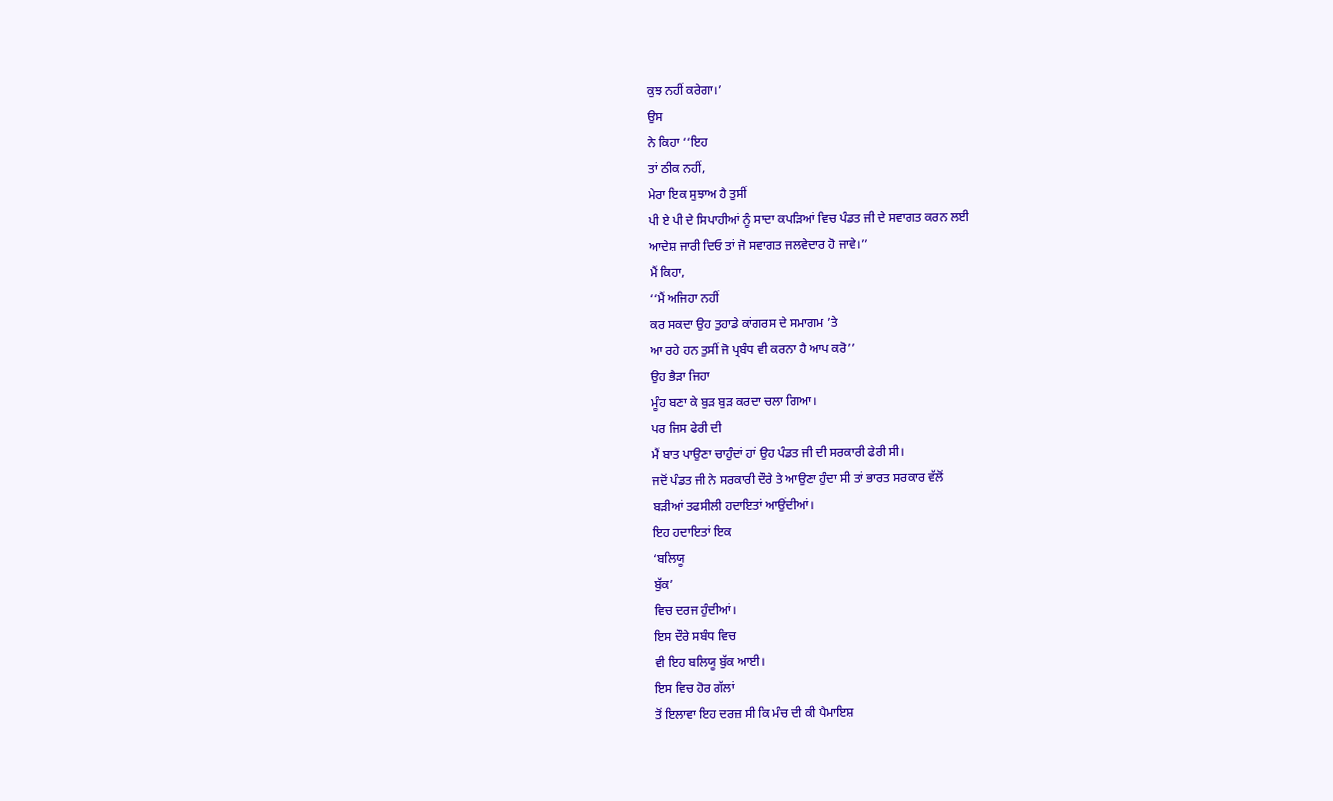ਕੁਝ ਨਹੀਂ ਕਰੇਗਾ।’
ਉਸ
ਨੇ ਕਿਹਾ ‘‘ਇਹ
ਤਾਂ ਠੀਕ ਨਹੀਂ,
ਮੇਰਾ ਇਕ ਸੁਝਾਅ ਹੈ ਤੁਸੀਂ
ਪੀ ਏ ਪੀ ਦੇ ਸਿਪਾਹੀਆਂ ਨੂੰ ਸਾਦਾ ਕਪੜਿਆਂ ਵਿਚ ਪੰਡਤ ਜੀ ਦੇ ਸਵਾਗਤ ਕਰਨ ਲਈ
ਆਦੇਸ਼ ਜਾਰੀ ਦਿਓ ਤਾਂ ਜੋ ਸਵਾਗਤ ਜਲਵੇਦਾਰ ਹੋ ਜਾਵੇ।’’
ਮੈਂ ਕਿਹਾ,
‘‘ਮੈਂ ਅਜਿਹਾ ਨਹੀਂ
ਕਰ ਸਕਦਾ ਉਹ ਤੁਹਾਡੇ ਕਾਂਗਰਸ ਦੇ ਸਮਾਗਮ ’ਤੇ
ਆ ਰਹੇ ਹਨ ਤੁਸੀਂ ਜੋ ਪ੍ਰਬੰਧ ਵੀ ਕਰਨਾ ਹੈ ਆਪ ਕਰੋ’’
ਉਹ ਭੈੜਾ ਜਿਹਾ
ਮੂੰਹ ਬਣਾ ਕੇ ਬੁੜ ਬੁੜ ਕਰਦਾ ਚਲਾ ਗਿਆ।
ਪਰ ਜਿਸ ਫੇਰੀ ਦੀ
ਮੈਂ ਬਾਤ ਪਾਉਣਾ ਚਾਹੁੰਦਾਂ ਹਾਂ ਉਹ ਪੰਡਤ ਜੀ ਦੀ ਸਰਕਾਰੀ ਫੇਰੀ ਸੀ।
ਜਦੋਂ ਪੰਡਤ ਜੀ ਨੇ ਸਰਕਾਰੀ ਦੌਰੇ ਤੇ ਆਉਣਾ ਹੁੰਦਾ ਸੀ ਤਾਂ ਭਾਰਤ ਸਰਕਾਰ ਵੱਲੋਂ
ਬੜੀਆਂ ਤਫਸੀਲੀ ਹਦਾਇਤਾਂ ਆਉਂਦੀਆਂ।
ਇਹ ਹਦਾਇਤਾਂ ਇਕ
‘ਬਲਿਯੂ
ਬੁੱਕ’
ਵਿਚ ਦਰਜ ਹੁੰਦੀਆਂ।
ਇਸ ਦੌਰੇ ਸਬੰਧ ਵਿਚ
ਵੀ ਇਹ ਬਲਿਯੂ ਬੁੱਕ ਆਈ।
ਇਸ ਵਿਚ ਹੋਰ ਗੱਲਾਂ
ਤੋਂ ਇਲਾਵਾ ਇਹ ਦਰਜ਼ ਸੀ ਕਿ ਮੰਚ ਦੀ ਕੀ ਪੈਮਾਇਸ਼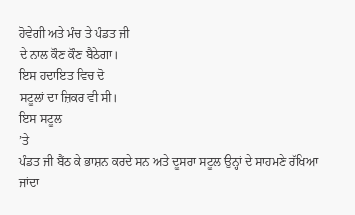ਹੋਵੇਗੀ ਅਤੇ ਮੰਚ ਤੇ ਪੰਡਤ ਜੀ
ਦੇ ਨਾਲ ਕੌਣ ਕੌਣ ਬੈਠੇਗਾ।
ਇਸ ਹਦਾਇਤ ਵਿਚ ਦੋ
ਸਟੂਲਾਂ ਦਾ ਜ਼ਿਕਰ ਵੀ ਸੀ।
ਇਸ ਸਟੂਲ
’ਤੇ
ਪੰਡਤ ਜੀ ਬੈਂਠ ਕੇ ਭਾਸ਼ਨ ਕਰਦੇ ਸਨ ਅਤੇ ਦੂਸਰਾ ਸਟੂਲ ਉਨ੍ਹਾਂ ਦੇ ਸਾਹਮਣੇ ਰੱਖਿਆ
ਜਾਂਦਾ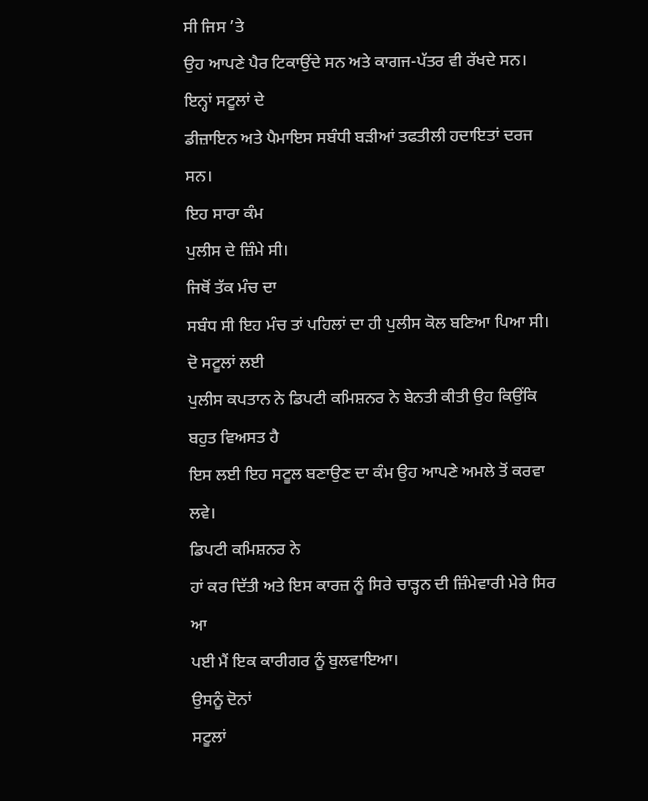ਸੀ ਜਿਸ ’ਤੇ
ਉਹ ਆਪਣੇ ਪੈਰ ਟਿਕਾਉਂਦੇ ਸਨ ਅਤੇ ਕਾਗਜ-ਪੱਤਰ ਵੀ ਰੱਖਦੇ ਸਨ।
ਇਨ੍ਹਾਂ ਸਟੂਲਾਂ ਦੇ
ਡੀਜ਼ਾਇਨ ਅਤੇ ਪੈਮਾਇਸ ਸਬੰਧੀ ਬੜੀਆਂ ਤਫਤੀਲੀ ਹਦਾਇਤਾਂ ਦਰਜ ਸਨ।
ਇਹ ਸਾਰਾ ਕੰਮ
ਪੁਲੀਸ ਦੇ ਜ਼ਿੰਮੇ ਸੀ।
ਜਿਥੋਂ ਤੱਕ ਮੰਚ ਦਾ
ਸਬੰਧ ਸੀ ਇਹ ਮੰਚ ਤਾਂ ਪਹਿਲਾਂ ਦਾ ਹੀ ਪੁਲੀਸ ਕੋਲ ਬਣਿਆ ਪਿਆ ਸੀ।
ਦੋ ਸਟੂਲਾਂ ਲਈ
ਪੁਲੀਸ ਕਪਤਾਨ ਨੇ ਡਿਪਟੀ ਕਮਿਸ਼ਨਰ ਨੇ ਬੇਨਤੀ ਕੀਤੀ ਉਹ ਕਿਉਂਕਿ ਬਹੁਤ ਵਿਅਸਤ ਹੈ
ਇਸ ਲਈ ਇਹ ਸਟੂਲ ਬਣਾਉਣ ਦਾ ਕੰਮ ਉਹ ਆਪਣੇ ਅਮਲੇ ਤੋਂ ਕਰਵਾ ਲਵੇ।
ਡਿਪਟੀ ਕਮਿਸ਼ਨਰ ਨੇ
ਹਾਂ ਕਰ ਦਿੱਤੀ ਅਤੇ ਇਸ ਕਾਰਜ਼ ਨੂੰ ਸਿਰੇ ਚਾੜ੍ਹਨ ਦੀ ਜ਼ਿੰਮੇਵਾਰੀ ਮੇਰੇ ਸਿਰ ਆ
ਪਈ ਮੈਂ ਇਕ ਕਾਰੀਗਰ ਨੂੰ ਬੁਲਵਾਇਆ।
ਉਸਨੂੰ ਦੋਨਾਂ
ਸਟੂਲਾਂ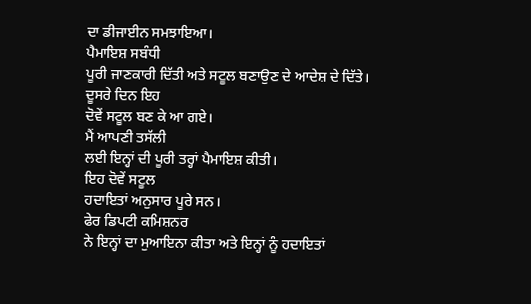ਦਾ ਡੀਜਾਈਨ ਸਮਝਾਇਆ।
ਪੈਮਾਇਸ਼ ਸਬੰਧੀ
ਪੂਰੀ ਜਾਣਕਾਰੀ ਦਿੱਤੀ ਅਤੇ ਸਟੂਲ ਬਣਾਉਣ ਦੇ ਆਦੇਸ਼ ਦੇ ਦਿੱਤੇ।
ਦੂਸਰੇ ਦਿਨ ਇਹ
ਦੋਵੇਂ ਸਟੂਲ ਬਣ ਕੇ ਆ ਗਏ।
ਮੈਂ ਆਪਣੀ ਤਸੱਲੀ
ਲਈ ਇਨ੍ਹਾਂ ਦੀ ਪੂਰੀ ਤਰ੍ਹਾਂ ਪੈਮਾਇਸ਼ ਕੀਤੀ।
ਇਹ ਦੋਵੇਂ ਸਟੂਲ
ਹਦਾਇਤਾਂ ਅਨੁਸਾਰ ਪੂਰੇ ਸਨ।
ਫੇਰ ਡਿਪਟੀ ਕਮਿਸ਼ਨਰ
ਨੇ ਇਨ੍ਹਾਂ ਦਾ ਮੁਆਇਨਾ ਕੀਤਾ ਅਤੇ ਇਨ੍ਹਾਂ ਨੂੰ ਹਦਾਇਤਾਂ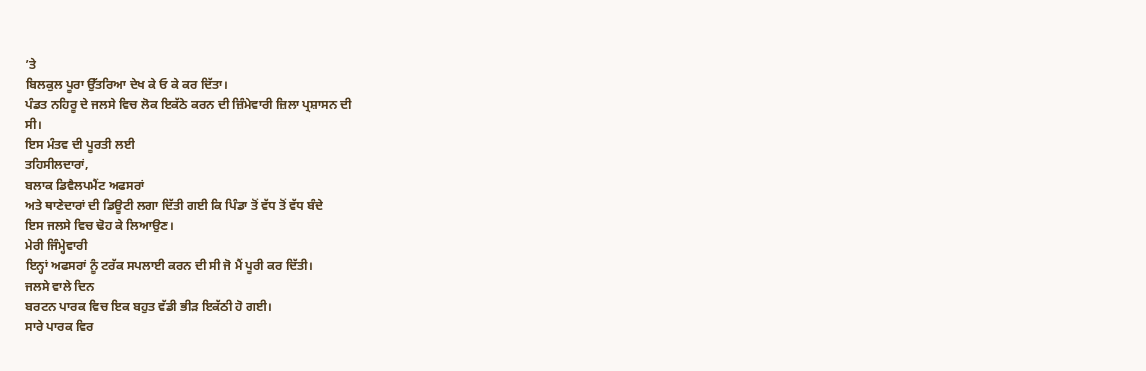’ਤੇ
ਬਿਲਕੁਲ ਪੂਰਾ ਉੱਤਰਿਆ ਦੇਖ ਕੇ ਓ ਕੇ ਕਰ ਦਿੱਤਾ।
ਪੰਡਤ ਨਹਿਰੂ ਦੇ ਜਲਸੇ ਵਿਚ ਲੋਕ ਇਕੱਠੇ ਕਰਨ ਦੀ ਜ਼ਿੰਮੇਵਾਰੀ ਜ਼ਿਲਾ ਪ੍ਰਸ਼ਾਸਨ ਦੀ
ਸੀ।
ਇਸ ਮੰਤਵ ਦੀ ਪੂਰਤੀ ਲਈ
ਤਹਿਸੀਲਦਾਰਾਂ,
ਬਲਾਕ ਡਿਵੈਲਪਮੈਂਟ ਅਫਸਰਾਂ
ਅਤੇ ਥਾਣੇਦਾਰਾਂ ਦੀ ਡਿਊਟੀ ਲਗਾ ਦਿੱਤੀ ਗਈ ਕਿ ਪਿੰਡਾ ਤੋਂ ਵੱਧ ਤੋਂ ਵੱਧ ਬੰਦੇ
ਇਸ ਜਲਸੇ ਵਿਚ ਢੋਹ ਕੇ ਲਿਆਉਣ।
ਮੇਰੀ ਜਿੰਮ੍ਹੇਵਾਰੀ
ਇਨ੍ਹਾਂ ਅਫਸਰਾਂ ਨੂੰ ਟਰੱਕ ਸਪਲਾਈ ਕਰਨ ਦੀ ਸੀ ਜੋ ਮੈਂ ਪੂਰੀ ਕਰ ਦਿੱਤੀ।
ਜਲਸੇ ਵਾਲੇ ਦਿਨ
ਬਰਟਨ ਪਾਰਕ ਵਿਚ ਇਕ ਬਹੁਤ ਵੱਡੀ ਭੀੜ ਇਕੱਠੀ ਹੋ ਗਈ।
ਸਾਰੇ ਪਾਰਕ ਵਿਰ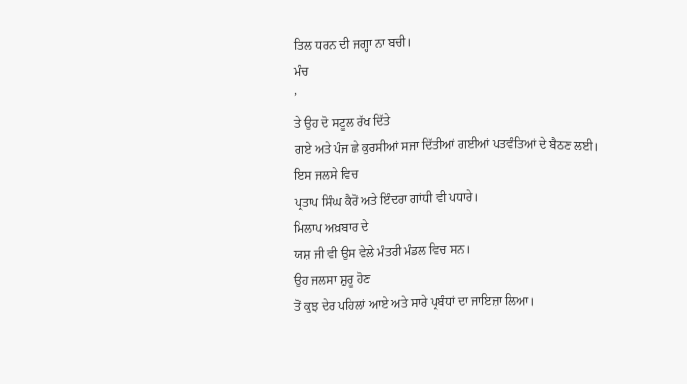ਤਿਲ ਧਰਨ ਦੀ ਜਗ੍ਹਾ ਨਾ ਬਚੀ।
ਮੰਚ
’
ਤੇ ਉਹ ਦੋ ਸਟੂਲ ਰੱਖ ਦਿੱਤੇ
ਗਏ ਅਤੇ ਪੰਜ ਛੇ ਕੁਰਸੀਆਂ ਸਜਾ ਦਿੱਤੀਆਂ ਗਈਆਂ ਪਤਵੰਤਿਆਂ ਦੇ ਬੈਠਣ ਲਈ।
ਇਸ ਜਲਸੇ ਵਿਚ
ਪ੍ਰਤਾਪ ਸਿੰਘ ਕੈਰੋਂ ਅਤੇ ਇੰਦਰਾ ਗਾਂਧੀ ਵੀ ਪਧਾਰੇ।
ਮਿਲਾਪ ਅਖ਼ਬਾਰ ਦੇ
ਯਸ਼ ਜੀ ਵੀ ਉਸ ਵੇਲੇ ਮੰਤਰੀ ਮੰਡਲ ਵਿਚ ਸਨ।
ਉਹ ਜਲਸਾ ਸ਼ੁਰੂ ਹੋਣ
ਤੋਂ ਕੁਝ ਦੇਰ ਪਹਿਲਾਂ ਆਏ ਅਤੇ ਸਾਰੇ ਪ੍ਰਬੰਧਾਂ ਦਾ ਜਾਇਜ਼ਾ ਲਿਆ।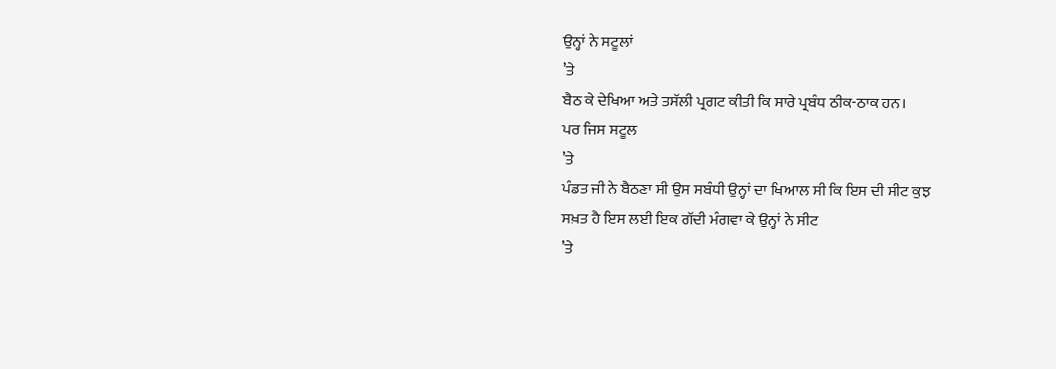ਉਨ੍ਹਾਂ ਨੇ ਸਟੂਲਾਂ
’ਤੇ
ਬੈਠ ਕੇ ਦੇਖਿਆ ਅਤੇ ਤਸੱਲੀ ਪ੍ਰਗਟ ਕੀਤੀ ਕਿ ਸਾਰੇ ਪ੍ਰਬੰਧ ਠੀਕ-ਠਾਕ ਹਨ।
ਪਰ ਜਿਸ ਸਟੂਲ
’ਤੇ
ਪੰਡਤ ਜੀ ਨੇ ਬੈਠਣਾ ਸੀ ਉਸ ਸਬੰਧੀ ਉਨ੍ਹਾਂ ਦਾ ਖਿਆਲ ਸੀ ਕਿ ਇਸ ਦੀ ਸੀਟ ਕੁਝ
ਸਖ਼ਤ ਹੈ ਇਸ ਲਈ ਇਕ ਗੱਦੀ ਮੰਗਵਾ ਕੇ ਉਨ੍ਹਾਂ ਨੇ ਸੀਟ
’ਤੇ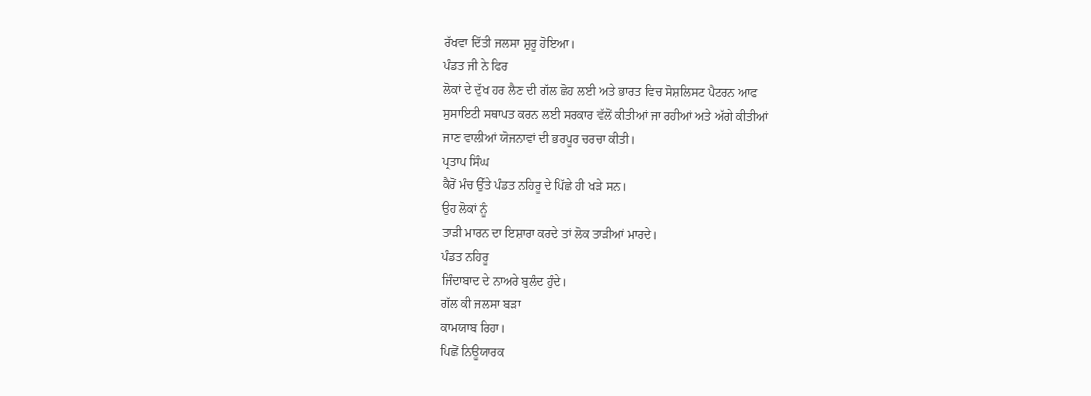ਰੱਖਵਾ ਦਿੱਤੀ ਜਲਸਾ ਸ਼ੁਰੂ ਹੋਇਆ।
ਪੰਡਤ ਜੀ ਨੇ ਫਿਰ
ਲੋਕਾਂ ਦੇ ਦੁੱਖ ਹਰ ਲੈਣ ਦੀ ਗੱਲ ਛੋਹ ਲਈ ਅਤੇ ਭਾਰਤ ਵਿਚ ਸੋਸ਼ਲਿਸਟ ਪੈਟਰਨ ਆਫ
ਸੁਸਾਇਟੀ ਸਥਾਪਤ ਕਰਨ ਲਈ ਸਰਕਾਰ ਵੱਲੋਂ ਕੀਤੀਆਂ ਜਾ ਰਹੀਆਂ ਅਤੇ ਅੱਗੇ ਕੀਤੀਆਂ
ਜਾਣ ਵਾਲੀਆਂ ਯੋਜਨਾਵਾਂ ਦੀ ਭਰਪੂਰ ਚਰਚਾ ਕੀਤੀ।
ਪ੍ਰਤਾਪ ਸਿੰਘ
ਕੈਰੋਂ ਮੰਚ ਉੱਤੇ ਪੰਡਤ ਨਹਿਰੂ ਦੇ ਪਿੱਛੇ ਹੀ ਖੜੇ ਸਨ।
ਉਹ ਲੋਕਾਂ ਨੂੰ
ਤਾੜੀ ਮਾਰਨ ਦਾ ਇਸ਼ਾਰਾ ਕਰਦੇ ਤਾਂ ਲੋਕ ਤਾੜੀਆਂ ਮਾਰਦੇ।
ਪੰਡਤ ਨਹਿਰੂ
ਜਿੰਦਾਬਾਦ ਦੇ ਨਾਅਰੇ ਬੁਲੰਦ ਹੁੰਦੇ।
ਗੱਲ ਕੀ ਜਲਸਾ ਬੜਾ
ਕਾਮਯਾਬ ਰਿਹਾ।
ਪਿਛੋਂ ਨਿਊਯਾਰਕ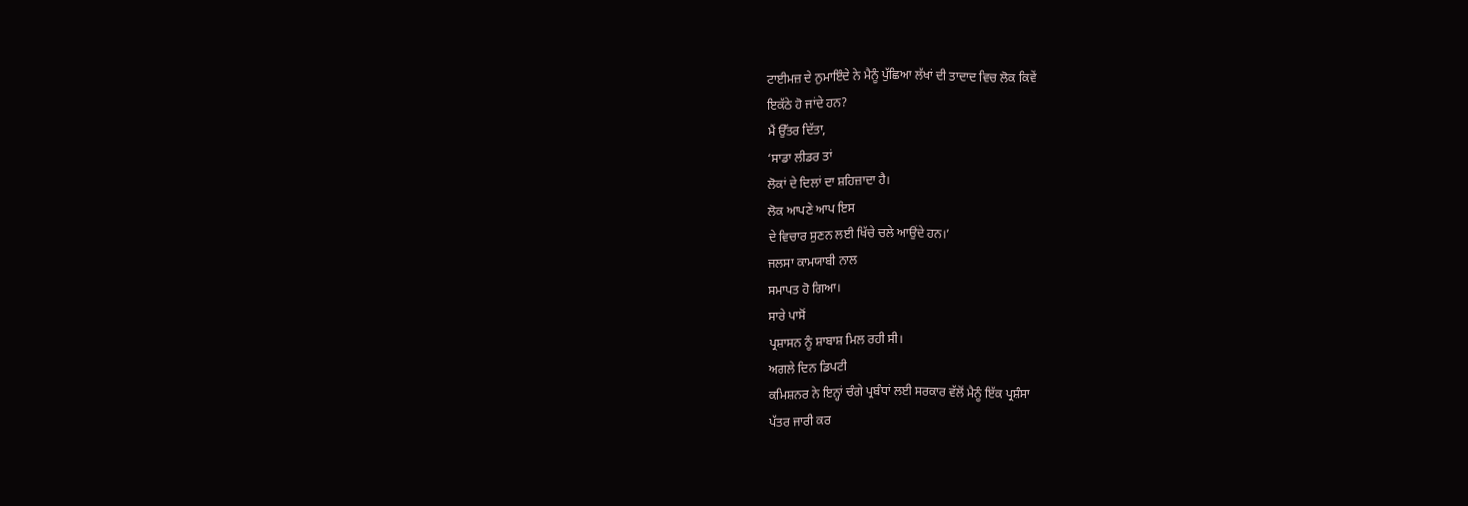ਟਾਈਮਜ਼ ਦੇ ਨੁਮਾਇੰਦੇ ਨੇ ਮੈਨੂੰ ਪੁੱਛਿਆ ਲੱਖਾਂ ਦੀ ਤਾਦਾਦ ਵਿਚ ਲੋਕ ਕਿਵੇਂ
ਇਕੱਠੇ ਹੋ ਜਾਂਦੇ ਹਨ?
ਮੈਂ ਉੱਤਰ ਦਿੱਤਾ,
‘ਸਾਡਾ ਲੀਡਰ ਤਾਂ
ਲੋਕਾਂ ਦੇ ਦਿਲਾਂ ਦਾ ਸ਼ਹਿਜ਼ਾਦਾ ਹੈ।
ਲੋਕ ਆਪਣੇ ਆਪ ਇਸ
ਦੇ ਵਿਚਾਰ ਸੁਣਨ ਲਈ ਖਿੱਚੇ ਚਲੇ ਆਉਂਦੇ ਹਨ।’
ਜਲਸਾ ਕਾਮਯਾਬੀ ਨਾਲ
ਸਮਾਪਤ ਹੋ ਗਿਆ।
ਸਾਰੇ ਪਾਸੋਂ
ਪ੍ਰਸ਼ਾਸਨ ਨੂੰ ਸ਼ਾਬਾਸ਼ ਮਿਲ ਰਹੀ ਸੀ।
ਅਗਲੇ ਦਿਨ ਡਿਪਟੀ
ਕਮਿਸ਼ਨਰ ਨੇ ਇਨ੍ਹਾਂ ਚੰਗੇ ਪ੍ਰਬੰਧਾਂ ਲਈ ਸਰਕਾਰ ਵੱਲੋਂ ਮੈਨੂੰ ਇੱਕ ਪ੍ਰਸ਼ੰਸਾ
ਪੱਤਰ ਜਾਰੀ ਕਰ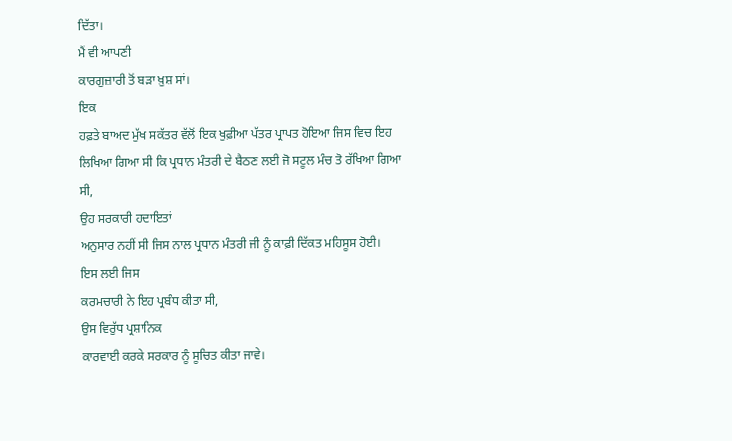ਦਿੱਤਾ।
ਮੈਂ ਵੀ ਆਪਣੀ
ਕਾਰਗੁਜ਼ਾਰੀ ਤੋਂ ਬੜਾ ਖ਼ੁਸ਼ ਸਾਂ।
ਇਕ
ਹਫ਼ਤੇ ਬਾਅਦ ਮੁੱਖ ਸਕੱਤਰ ਵੱਲੋਂ ਇਕ ਖੁਫ਼ੀਆ ਪੱਤਰ ਪ੍ਰਾਪਤ ਹੋਇਆ ਜਿਸ ਵਿਚ ਇਹ
ਲਿਖਿਆ ਗਿਆ ਸੀ ਕਿ ਪ੍ਰਧਾਨ ਮੰਤਰੀ ਦੇ ਬੈਠਣ ਲਈ ਜੋ ਸਟੂਲ ਮੰਚ ਤੋ ਰੱਖਿਆ ਗਿਆ
ਸੀ,
ਉਹ ਸਰਕਾਰੀ ਹਦਾਇਤਾਂ
ਅਨੁਸਾਰ ਨਹੀਂ ਸੀ ਜਿਸ ਨਾਲ ਪ੍ਰਧਾਨ ਮੰਤਰੀ ਜੀ ਨੂੰ ਕਾਫ਼ੀ ਦਿੱਕਤ ਮਹਿਸੂਸ ਹੋਈ।
ਇਸ ਲਈ ਜਿਸ
ਕਰਮਚਾਰੀ ਨੇ ਇਹ ਪ੍ਰਬੰਧ ਕੀਤਾ ਸੀ,
ਉਸ ਵਿਰੁੱਧ ਪ੍ਰਸ਼ਾਨਿਕ
ਕਾਰਵਾਈ ਕਰਕੇ ਸਰਕਾਰ ਨੂੰ ਸੂਚਿਤ ਕੀਤਾ ਜਾਵੇ।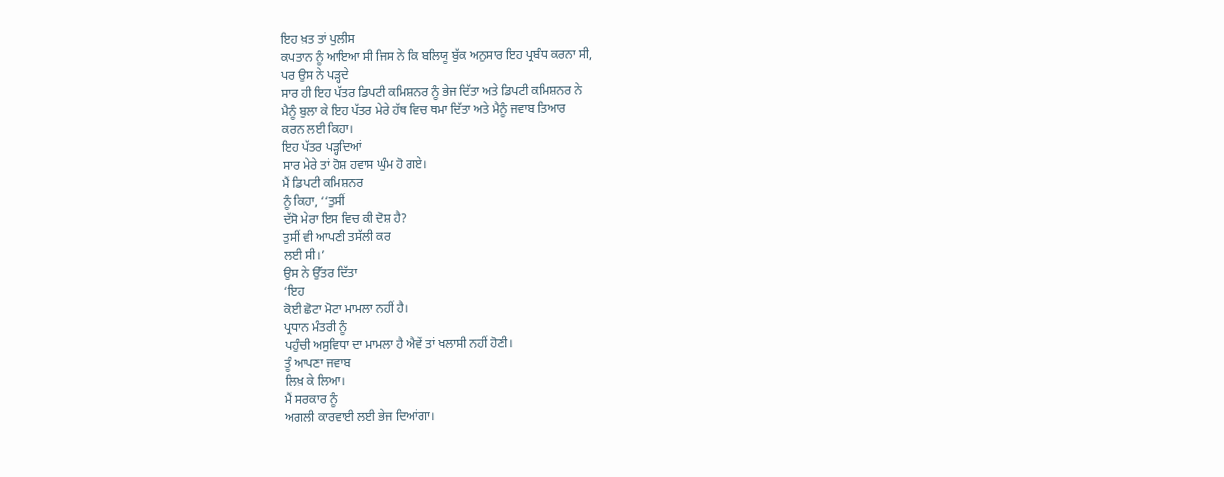ਇਹ ਖ਼ਤ ਤਾਂ ਪੁਲੀਸ
ਕਪਤਾਨ ਨੂੰ ਆਇਆ ਸੀ ਜਿਸ ਨੇ ਕਿ ਬਲਿਯੂ ਬੁੱਕ ਅਨੁਸਾਰ ਇਹ ਪ੍ਰਬੰਧ ਕਰਨਾ ਸੀ,
ਪਰ ਉਸ ਨੇ ਪੜ੍ਹਦੇ
ਸਾਰ ਹੀ ਇਹ ਪੱਤਰ ਡਿਪਟੀ ਕਮਿਸ਼ਨਰ ਨੂੰ ਭੇਜ ਦਿੱਤਾ ਅਤੇ ਡਿਪਟੀ ਕਮਿਸ਼ਨਰ ਨੇ
ਮੈਨੂੰ ਬੁਲਾ ਕੇ ਇਹ ਪੱਤਰ ਮੇਰੇ ਹੱਥ ਵਿਚ ਥਮਾ ਦਿੱਤਾ ਅਤੇ ਮੈਨੂੰ ਜਵਾਬ ਤਿਆਰ
ਕਰਨ ਲਈ ਕਿਹਾ।
ਇਹ ਪੱਤਰ ਪੜ੍ਹਦਿਆਂ
ਸਾਰ ਮੇਰੇ ਤਾਂ ਹੋਸ਼ ਹਵਾਸ ਘੁੰਮ ਹੋ ਗਏ।
ਮੈਂ ਡਿਪਟੀ ਕਮਿਸ਼ਨਰ
ਨੂੰ ਕਿਹਾ, ‘‘ਤੁਸੀਂ
ਦੱਸੋ ਮੇਰਾ ਇਸ ਵਿਚ ਕੀ ਦੋਸ਼ ਹੈ?
ਤੁਸੀਂ ਵੀ ਆਪਣੀ ਤਸੱਲੀ ਕਰ
ਲਈ ਸੀ।’
ਉਸ ਨੇ ਉੱਤਰ ਦਿੱਤਾ
‘ਇਹ
ਕੋਈ ਛੋਟਾ ਮੋਟਾ ਮਾਮਲਾ ਨਹੀਂ ਹੈ।
ਪ੍ਰਧਾਨ ਮੰਤਰੀ ਨੂੰ
ਪਹੁੰਚੀ ਅਸੁਵਿਧਾ ਦਾ ਮਾਮਲਾ ਹੈ ਐਵੇਂ ਤਾਂ ਖਲਾਸੀ ਨਹੀਂ ਹੋਣੀ।
ਤੂੰ ਆਪਣਾ ਜਵਾਬ
ਲਿਖ਼ ਕੇ ਲਿਆ।
ਮੈਂ ਸਰਕਾਰ ਨੂੰ
ਅਗਲੀ ਕਾਰਵਾਈ ਲਈ ਭੇਜ ਦਿਆਂਗਾ।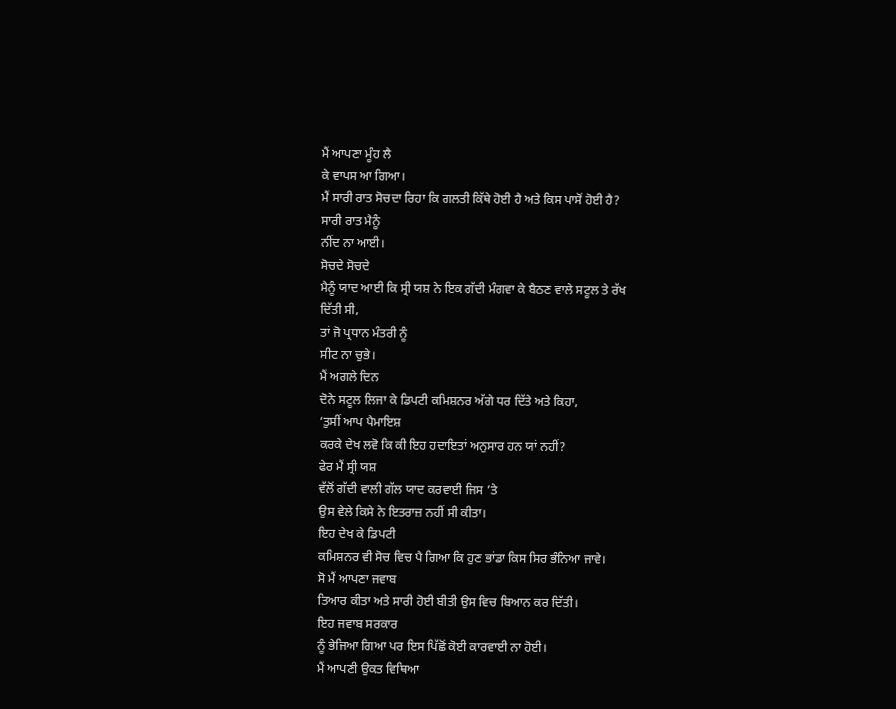ਮੈਂ ਆਪਣਾ ਮੂੰਹ ਲੈ
ਕੇ ਵਾਪਸ ਆ ਗਿਆ।
ਮੈਂ ਸਾਰੀ ਰਾਤ ਸੋਚਦਾ ਰਿਹਾ ਕਿ ਗਲਤੀ ਕਿੱਥੇ ਹੋਈ ਹੈ ਅਤੇ ਕਿਸ ਪਾਸੋਂ ਹੋਈ ਹੈ?
ਸਾਰੀ ਰਾਤ ਮੈਨੂੰ
ਨੀਂਦ ਨਾ ਆਈ।
ਸੋਚਦੇ ਸੋਚਦੇ
ਮੈਨੂੰ ਯਾਦ ਆਈ ਕਿ ਸ੍ਰੀ ਯਸ਼ ਨੇ ਇਕ ਗੱਦੀ ਮੰਗਵਾ ਕੇ ਬੈਠਣ ਵਾਲੇ ਸਟੂਲ ਤੇ ਰੱਖ
ਦਿੱਤੀ ਸੀ,
ਤਾਂ ਜੋ ਪ੍ਰਧਾਨ ਮੰਤਰੀ ਨੂੰ
ਸੀਟ ਨਾ ਚੁਭੇ।
ਮੈਂ ਅਗਲੇ ਦਿਨ
ਦੋਨੇ ਸਟੂਲ ਲਿਜਾ ਕੇ ਡਿਪਟੀ ਕਮਿਸ਼ਨਰ ਅੱਗੇ ਧਰ ਦਿੱਤੇ ਅਤੇ ਕਿਹਾ,
‘ਤੁਸੀਂ ਆਪ ਪੈਮਾਇਸ਼
ਕਰਕੇ ਦੇਖ ਲਵੋ ਕਿ ਕੀ ਇਹ ਹਦਾਇਤਾਂ ਅਨੁਸਾਰ ਹਨ ਯਾਂ ਨਹੀਂ?
ਫੇਰ ਮੈਂ ਸ੍ਰੀ ਯਸ਼
ਵੱਲੋਂ ਗੱਦੀ ਵਾਲੀ ਗੱਲ ਯਾਦ ਕਰਵਾਈ ਜਿਸ ’ਤੇ
ਉਸ ਵੇਲੇ ਕਿਸੇ ਨੇ ਇਤਰਾਜ਼ ਨਹੀਂ ਸੀ ਕੀਤਾ।
ਇਹ ਦੇਖ ਕੇ ਡਿਪਟੀ
ਕਮਿਸ਼ਨਰ ਵੀ ਸੋਚ ਵਿਚ ਪੈ ਗਿਆ ਕਿ ਹੁਣ ਭਾਂਡਾ ਕਿਸ ਸਿਰ ਭੰਨਿਆ ਜਾਵੇ।
ਸੋ ਮੈਂ ਆਪਣਾ ਜਵਾਬ
ਤਿਆਰ ਕੀਤਾ ਅਤੇ ਸਾਰੀ ਹੋਈ ਬੀਤੀ ਉਸ ਵਿਚ ਬਿਆਨ ਕਰ ਦਿੱਤੀ।
ਇਹ ਜਵਾਬ ਸਰਕਾਰ
ਨੂੰ ਭੇਜਿਆ ਗਿਆ ਪਰ ਇਸ ਪਿੱਛੋਂ ਕੋਈ ਕਾਰਵਾਈ ਨਾ ਹੋਈ।
ਮੈਂ ਆਪਣੀ ਉਕਤ ਵਿਥਿਆ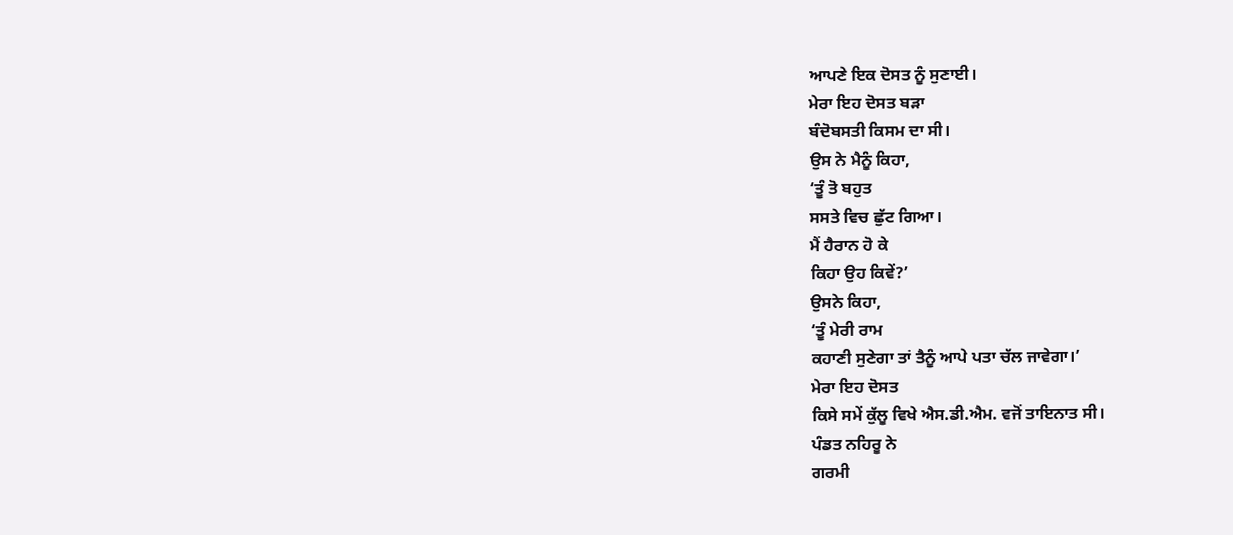ਆਪਣੇ ਇਕ ਦੋਸਤ ਨੂੰ ਸੁਣਾਈ।
ਮੇਰਾ ਇਹ ਦੋਸਤ ਬੜਾ
ਬੰਦੋਬਸਤੀ ਕਿਸਮ ਦਾ ਸੀ।
ਉਸ ਨੇ ਮੈਨੂੰ ਕਿਹਾ,
‘ਤੂੰ ਤੋ ਬਹੁਤ
ਸਸਤੇ ਵਿਚ ਛੁੱਟ ਗਿਆ।
ਮੈਂ ਹੈਰਾਨ ਹੋ ਕੇ
ਕਿਹਾ ਉਹ ਕਿਵੇਂ?’
ਉਸਨੇ ਕਿਹਾ,
‘ਤੂੰ ਮੇਰੀ ਰਾਮ
ਕਹਾਣੀ ਸੁਣੇਗਾ ਤਾਂ ਤੈਨੂੰ ਆਪੇ ਪਤਾ ਚੱਲ ਜਾਵੇਗਾ।’
ਮੇਰਾ ਇਹ ਦੋਸਤ
ਕਿਸੇ ਸਮੇਂ ਕੁੱਲੂ ਵਿਖੇ ਐਸ.ਡੀ.ਐਮ. ਵਜੋਂ ਤਾਇਨਾਤ ਸੀ।
ਪੰਡਤ ਨਹਿਰੂ ਨੇ
ਗਰਮੀ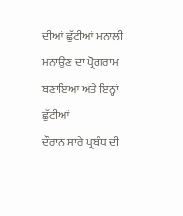ਦੀਆਂ ਛੁੱਟੀਆਂ ਮਨਾਲੀ ਮਨਾਉਣ ਦਾ ਪ੍ਰੋਗਰਾਮ ਬਣਾਇਆ ਅਤੇ ਇਨ੍ਹਾਂ ਛੁੱਟੀਆਂ
ਦੌਰਾਨ ਸਾਰੇ ਪ੍ਰਬੰਧ ਦੀ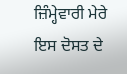ਜ਼ਿੰਮ੍ਹੇਵਾਰੀ ਮੇਰੇ ਇਸ ਦੋਸਤ ਦੇ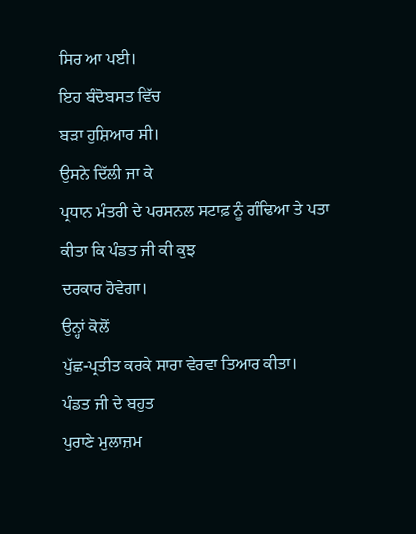ਸਿਰ ਆ ਪਈ।
ਇਹ ਬੰਦੋਬਸਤ ਵਿੱਚ
ਬੜਾ ਹੁਸ਼ਿਆਰ ਸੀ।
ਉਸਨੇ ਦਿੱਲੀ ਜਾ ਕੇ
ਪ੍ਰਧਾਨ ਮੰਤਰੀ ਦੇ ਪਰਸਨਲ ਸਟਾਫ਼ ਨੂੰ ਗੰਢਿਆ ਤੇ ਪਤਾ ਕੀਤਾ ਕਿ ਪੰਡਤ ਜੀ ਕੀ ਕੁਝ
ਦਰਕਾਰ ਹੋਵੇਗਾ।
ਉਨ੍ਹਾਂ ਕੋਲੋਂ
ਪੁੱਛ-ਪ੍ਰਤੀਤ ਕਰਕੇ ਸਾਰਾ ਵੇਰਵਾ ਤਿਆਰ ਕੀਤਾ।
ਪੰਡਤ ਜੀ ਦੇ ਬਹੁਤ
ਪੁਰਾਣੇ ਮੁਲਾਜ਼ਮ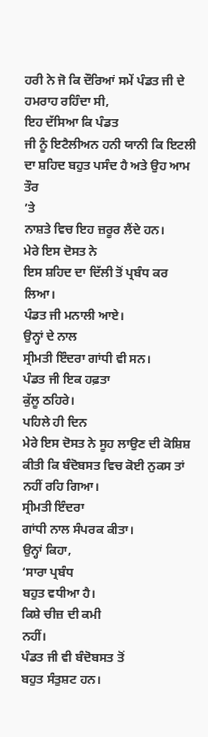ਹਰੀ ਨੇ ਜੋ ਕਿ ਦੌਰਿਆਂ ਸਮੇਂ ਪੰਡਤ ਜੀ ਦੇ ਹਮਰਾਹ ਰਹਿੰਦਾ ਸੀ,
ਇਹ ਦੱਸਿਆ ਕਿ ਪੰਡਤ
ਜੀ ਨੂੰ ਇਟੈਲੀਅਨ ਹਨੀ ਯਾਨੀ ਕਿ ਇਟਲੀ ਦਾ ਸ਼ਹਿਦ ਬਹੁਤ ਪਸੰਦ ਹੈ ਅਤੇ ਉਹ ਆਮ ਤੌਰ
’ਤੇ
ਨਾਸ਼ਤੇ ਵਿਚ ਇਹ ਜ਼ਰੂਰ ਲੈਂਦੇ ਹਨ।
ਮੇਰੇ ਇਸ ਦੋਸਤ ਨੇ
ਇਸ ਸ਼ਹਿਦ ਦਾ ਦਿੱਲੀ ਤੋਂ ਪ੍ਰਬੰਧ ਕਰ ਲਿਆ।
ਪੰਡਤ ਜੀ ਮਨਾਲੀ ਆਏ।
ਉਨ੍ਹਾਂ ਦੇ ਨਾਲ
ਸ੍ਰੀਮਤੀ ਇੰਦਰਾ ਗਾਂਧੀ ਵੀ ਸਨ।
ਪੰਡਤ ਜੀ ਇਕ ਹਫ਼ਤਾ
ਕੁੱਲੂ ਠਹਿਰੇ।
ਪਹਿਲੇ ਹੀ ਦਿਨ
ਮੇਰੇ ਇਸ ਦੋਸਤ ਨੇ ਸੂਹ ਲਾਉਣ ਦੀ ਕੋਸ਼ਿਸ਼ ਕੀਤੀ ਕਿ ਬੰਦੋਬਸਤ ਵਿਚ ਕੋਈ ਨੁਕਸ ਤਾਂ
ਨਹੀਂ ਰਹਿ ਗਿਆ।
ਸ੍ਰੀਮਤੀ ਇੰਦਰਾ
ਗਾਂਧੀ ਨਾਲ ਸੰਪਰਕ ਕੀਤਾ।
ਉਨ੍ਹਾਂ ਕਿਹਾ,
‘ਸਾਰਾ ਪ੍ਰਬੰਧ
ਬਹੁਤ ਵਧੀਆ ਹੈ।
ਕਿਸ਼ੇ ਚੀਜ਼ ਦੀ ਕਮੀ
ਨਹੀਂ।
ਪੰਡਤ ਜੀ ਵੀ ਬੰਦੋਬਸਤ ਤੋਂ
ਬਹੁਤ ਸੰਤੁਸ਼ਟ ਹਨ।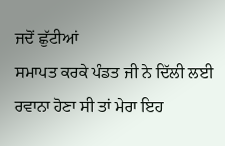ਜਦੋਂ ਛੁੱਟੀਆਂ
ਸਮਾਪਤ ਕਰਕੇ ਪੰਡਤ ਜੀ ਨੇ ਦਿੱਲੀ ਲਈ ਰਵਾਨਾ ਹੋਣਾ ਸੀ ਤਾਂ ਮੇਰਾ ਇਹ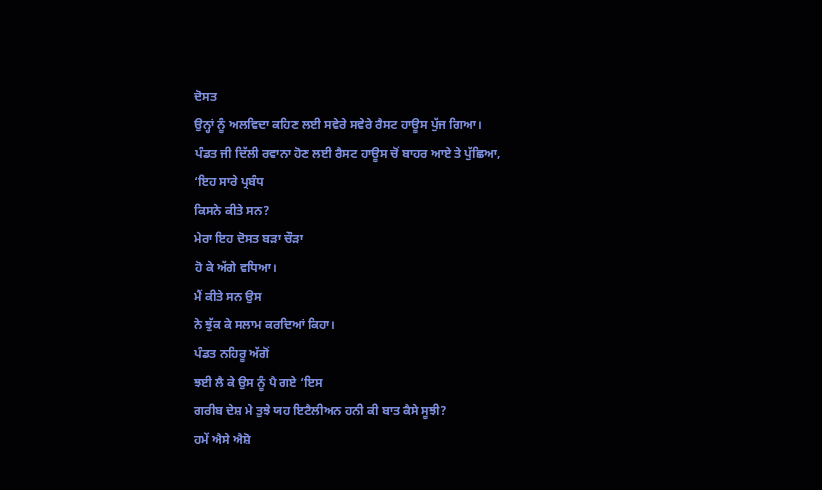ਦੋਸਤ
ਉਨ੍ਹਾਂ ਨੂੰ ਅਲਵਿਦਾ ਕਹਿਣ ਲਈ ਸਵੇਰੇ ਸਵੇਰੇ ਰੈਸਟ ਹਾਊਸ ਪੁੱਜ ਗਿਆ।
ਪੰਡਤ ਜੀ ਦਿੱਲੀ ਰਵਾਨਾ ਹੋਣ ਲਈ ਰੈਸਟ ਹਾਊਸ ਚੋਂ ਬਾਹਰ ਆਏ ਤੇ ਪੁੱਛਿਆ,
‘ਇਹ ਸਾਰੇ ਪ੍ਰਬੰਧ
ਕਿਸਨੇ ਕੀਤੇ ਸਨ?
ਮੇਰਾ ਇਹ ਦੋਸਤ ਬੜਾ ਚੌੜਾ
ਹੋ ਕੇ ਅੱਗੇ ਵਧਿਆ।
ਮੈਂ ਕੀਤੇ ਸਨ ਉਸ
ਨੇ ਝੁੱਕ ਕੇ ਸਲਾਮ ਕਰਦਿਆਂ ਕਿਹਾ।
ਪੰਡਤ ਨਹਿਰੂ ਅੱਗੋਂ
ਝਈ ਲੈ ਕੇ ਉਸ ਨੂੰ ਪੈ ਗਏ ‘ਇਸ
ਗਰੀਬ ਦੇਸ਼ ਮੇ ਤੁਝੇ ਯਹ ਇਟੈਲੀਅਨ ਹਨੀ ਕੀ ਬਾਤ ਕੈਸੇ ਸੂਝੀ?
ਹਮੇਂ ਐਸੇ ਐਸ਼ੋ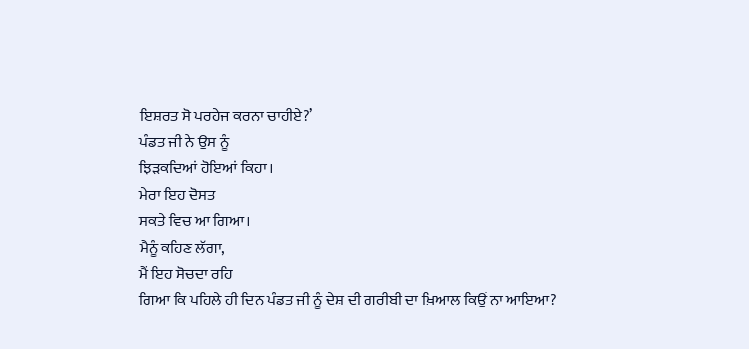ਇਸ਼ਰਤ ਸੋ ਪਰਹੇਜ ਕਰਨਾ ਚਾਹੀਏ?’
ਪੰਡਤ ਜੀ ਨੇ ਉਸ ਨੂੰ
ਝਿੜਕਦਿਆਂ ਹੋਇਆਂ ਕਿਹਾ।
ਮੇਰਾ ਇਹ ਦੋਸਤ
ਸਕਤੇ ਵਿਚ ਆ ਗਿਆ।
ਮੈਨੂੰ ਕਹਿਣ ਲੱਗਾ,
ਮੈਂ ਇਹ ਸੋਚਦਾ ਰਹਿ
ਗਿਆ ਕਿ ਪਹਿਲੇ ਹੀ ਦਿਨ ਪੰਡਤ ਜੀ ਨੂੰ ਦੇਸ਼ ਦੀ ਗਰੀਬੀ ਦਾ ਖ਼ਿਆਲ ਕਿਉਂ ਨਾ ਆਇਆ?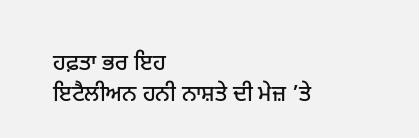ਹਫ਼ਤਾ ਭਰ ਇਹ
ਇਟੈਲੀਅਨ ਹਨੀ ਨਾਸ਼ਤੇ ਦੀ ਮੇਜ਼ ’ਤੇ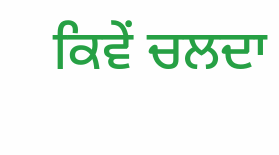ਕਿਵੇਂ ਚਲਦਾ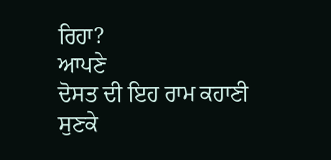ਰਿਹਾ?
ਆਪਣੇ
ਦੋਸਤ ਦੀ ਇਹ ਰਾਮ ਕਹਾਣੀ ਸੁਣਕੇ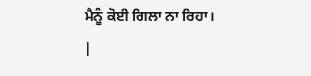ਮੈਨੂੰ ਕੋਈ ਗਿਲਾ ਨਾ ਰਿਹਾ।
|